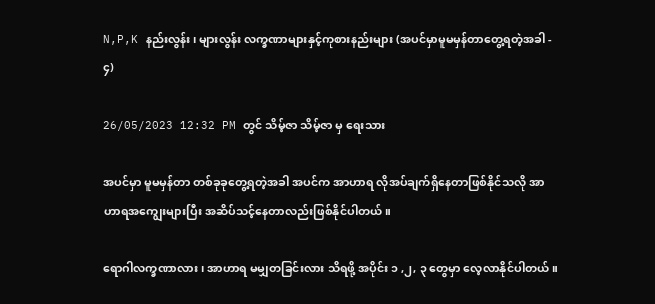N,P,K နည်းလွန်း၊ များလွန်း လက္ခဏာများနှင့်ကုစားနည်းများ (အပင်မှာမူမမှန်တာတွေ့ရတဲ့အခါ - ၄)

26/05/2023 12:32 PM တွင် သိမ့်ဇာ သိမ့်ဇာ မှ ရေးသား

အပင်မှာ မူမမှန်တာ တစ်ခုခုတွေ့ရတဲ့အခါ အပင်က အာဟာရ လိုအပ်ချက်ရှိနေတာဖြစ်နိုင်သလို အာဟာရအကျွေးများပြီး အဆိပ်သင့်နေတာလည်းဖြစ်နိုင်ပါတယ်။

ရောဂါလက္ခဏာလား ၊ အာဟာရ မမျှတခြင်းလား သိရဖို့ အပိုင်း ၁ ,၂, ၃ တွေမှာ လေ့လာနိုင်ပါတယ်။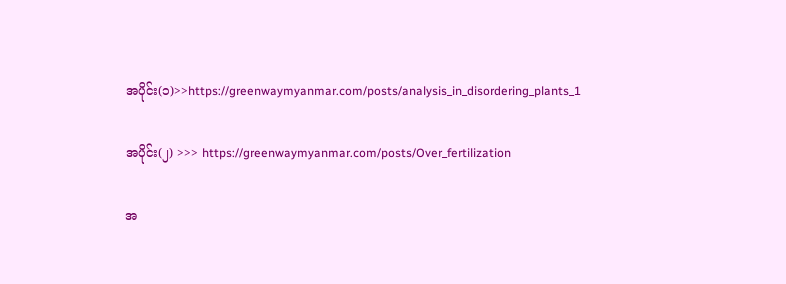အပိုင်း(၁)>>https://greenwaymyanmar.com/posts/analysis_in_disordering_plants_1

အပိုင်း(၂) >>> https://greenwaymyanmar.com/posts/Over_fertilization

အ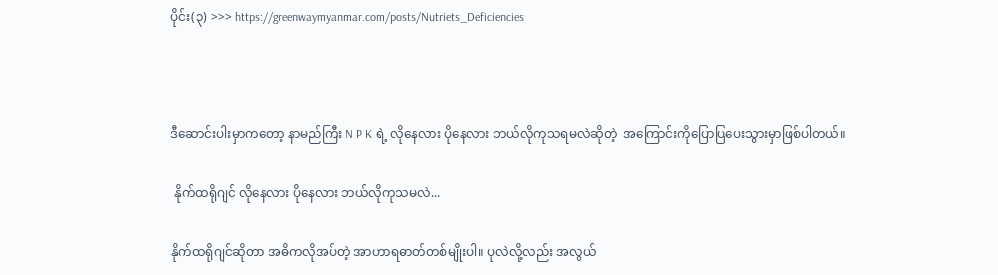ပိုင်း(၃) >>> https://greenwaymyanmar.com/posts/Nutriets_Deficiencies



ဒီဆောင်းပါးမှာကတော့ နာမည်ကြီး N P K ရဲ့ လိုနေလား ပိုနေလား ဘယ်လိုကုသရမလဲဆိုတဲ့  အကြောင်းကိုပြောပြပေးသွားမှာဖြစ်ပါတယ်။

 နိုက်ထရိုဂျင် လိုနေလား ပိုနေလား ဘယ်လိုကုသမလဲ...

နိုက်ထရိုဂျင်ဆိုတာ အဓိကလိုအပ်တဲ့ အာဟာရဓာတ်တစ်မျိုးပါ။ ပုလဲလို့လည်း အလွယ်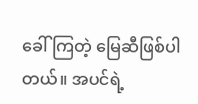ခေါ် ကြတဲ့ မြေဆီဖြစ်ပါတယ်။ အပင်ရဲ့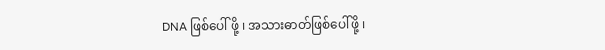DNA ဖြစ်ပေါ် ဖို့ ၊ အသားဓာတ်ဖြစ်ပေါ်ဖို့ ၊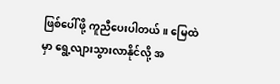ဖြစ်ပေါ်ဖို့ ကူညီပေးပါတယ်။ မြေထဲမှာ ‌ရွေ့လျားသွားလာနိုင်လို့ အ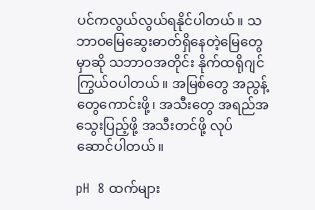ပင်ကလွယ်လွယ်ရနိုင်ပါတယ်။ သဘာဝမြေဆွေးဓာတ်ရှိနေတဲ့မြေတွေမှာဆို သဘာဝအတိုင်း နိုက်ထရိုဂျင်ကြွယ်ဝပါတယ်။ အမြစ်တွေ အညွန့်တွေကောင်းဖို့၊ အသီးတွေ အရည်အသွေးပြည့်ဖို့ အသီးတင်ဖို့ လုပ်ဆောင်ပါတယ်။

pH  8 ထက်များ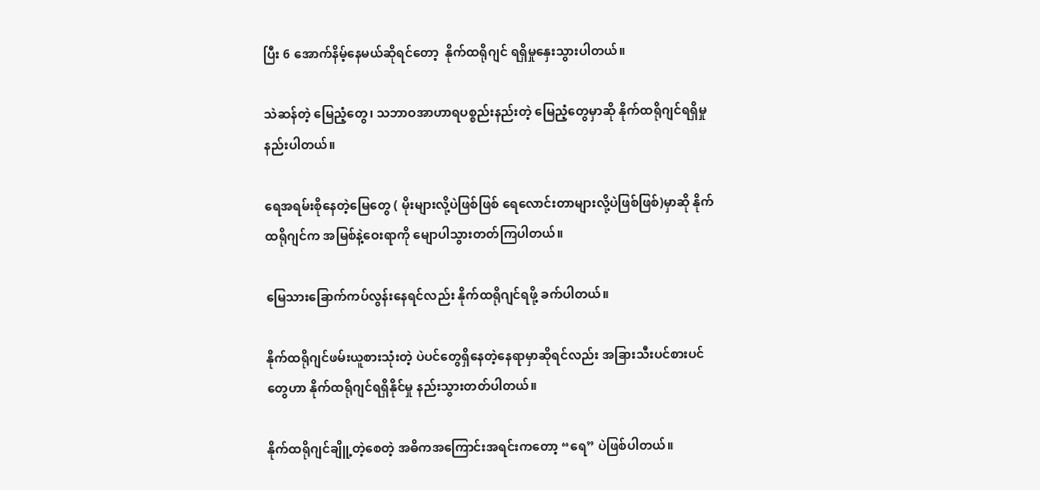ပြီး 6 အောက်နိမ့်နေမယ်ဆိုရင်တော့  နိုက်ထရိုဂျင် ရရှိမှုနှေးသွားပါတယ်။

သဲဆန်တဲ့ မြေညံ့တွေ၊ သဘာဝအာဟာရပစ္စည်းနည်းတဲ့ မြေညံ့တွေမှာဆို နိုက်ထရိုဂျင်ရရှိမှု နည်းပါတယ်။

ရေအရမ်းစိုနေတဲ့မြေတွေ ( မိုးများလို့ပဲဖြစ်ဖြစ် ရေလောင်းတာများလို့ပဲဖြစ်ဖြစ်)မှာဆို နိုက်ထရိုဂျင်က အမြစ်နဲ့ဝေးရာကို မျောပါသွားတတ်ကြပါတယ်။

မြေသားခြောက်ကပ်လွန်းနေရင်လည်း နိုက်ထရိုဂျင်ရဖို့ ခက်ပါတယ်။

နိုက်ထရိုဂျင်ဖမ်းယူစားသုံးတဲ့ ပဲပင်တွေရှိနေတဲ့နေရာမှာဆိုရင်လည်း အခြားသီးပင်စားပင်တွေဟာ နိုက်ထရိုဂျင်ရရှိနိုင်မှု နည်းသွားတတ်ပါတယ်။

နိုက်ထရိုဂျင်ချိူ့တဲ့စေတဲ့ အဓိကအကြောင်းအရင်းကတော့ “ရေ” ပဲဖြစ်ပါတယ်။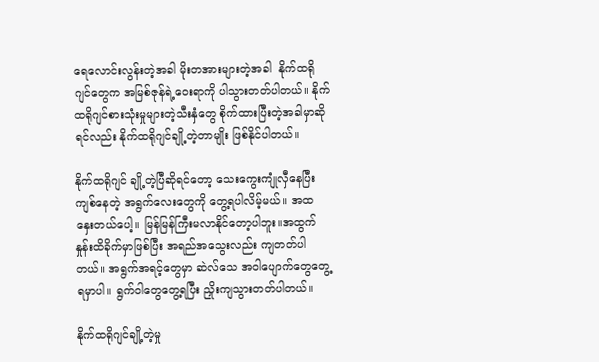ရေလောင်းလွန်းတဲ့အခါ မိုးတအားများတဲ့အခါ  နိုက်ထရိုဂျင်တွေက အမြစ်ဇုန်ရဲ့ဝေးရာကို ပါသွားတတ်ပါတယ်။ နိုက်ထရိုဂျင်စားသုံးမှုများတဲ့သီးနှံတွေ စိုက်ထားပြီးတဲ့အခါမှာဆိုရင်လည်း နိုက်ထရိုဂျင်ချို့တဲ့တာမျိုး ဖြစ်နိုင်ပါတယ်။

နိုက်ထရိုဂျင် ချို့တဲ့ပြီဆိုရင်တော့ သေးကွေးကျုံလှီနေပြီး ကျစ်နေတဲ့ အရွက်လေးတွေကို တွေ့ရပါလိမ့်မယ်။ အထနှေးတယ်ပေါ့။ မြန်မြန်ကြီးမလာနိုင်တော့ပါဘူး။အထွက်နှုန်းထိခိုက်မှာဖြစ်ပြီး အရည်အသွေးလည်း ကျတတ်ပါတယ်။ အရွက်အရင့်တွေမှာ ဆဲလ်သေ အဝါပျောက်တွေတွေ့ရမှာပါ။ ရွက်ဝါတွေတွေ့ရပြီး ညှိုးကျသွားတတ်ပါတယ်။

နိုက်ထရိုဂျင်ချို့တဲ့မှု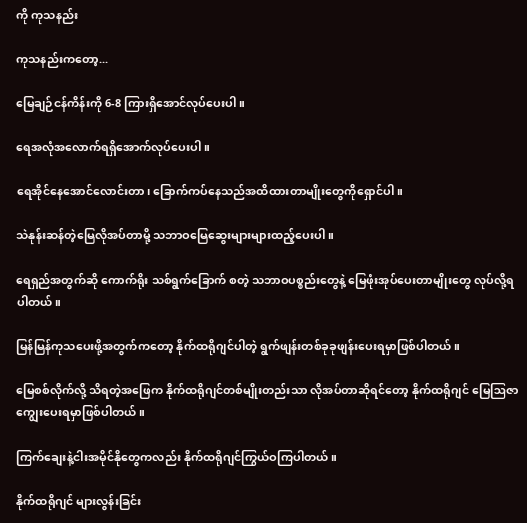ကို ကုသနည်း

ကုသနည်းကတော့...

မြေချဉ်ငန်ကိန်းကို 6-8 ကြားရှိအောင်လုပ်ပေးပါ။

ရေအလုံအလောက်ရရှိအောက်လုပ်ပေးပါ။‌

ရေအိုင်နေအောင်လောင်းတာ၊ ခြောက်ကပ်နေသည်အထိထားတာမျိုးတွေကိုရှောင်ပါ။

သဲနုန်းဆန်တဲ့မြေလိုအပ်တာမို့ သဘာဝမြေဆွေးများများထည့်ပေးပါ။

ရေရှည်အတွက်ဆို ကောက်ရိုး သစ်ရွက်ခြောက် စတဲ့ သဘာဝပစ္စည်းတွေနဲ့ မြေဖုံးအုပ်ပေးတာမျိုးတွေ လုပ်လို့ရပါတယ်။

မြန်မြန်ကုသပေးဖို့အတွက်ကတော့ နိုက်ထရိုဂျင်ပါတဲ့ ရွက်ဖျန်းတစ်ခုခုဖျန်းပေးရမှာဖြစ်ပါတယ်။

မြေစစ်လိုက်လို့ သိရတဲ့အဖြေက နိုက်ထရိုဂျင်တစ်မျိုးတည်းသာ လိုအပ်တာဆိုရင်တော့ နိုက်ထရိုဂျင် မြေဩဇာ ကျွေးပေးရမှာဖြစ်ပါတယ်။

ကြက်ချေးနဲ့ငါးအမိုင်နိုတွေကလည်း နိုက်ထရိုဂျင်ကြွယ်ဝကြပါတယ်။

နိုက်ထရိုဂျင် များလွန်းခြင်း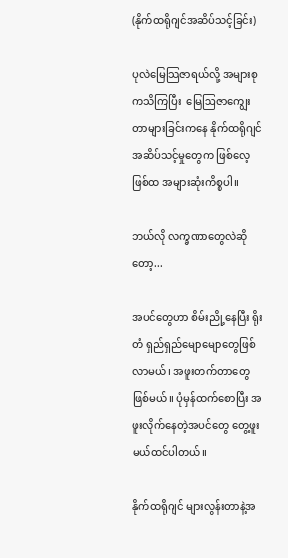(နိုက်ထရိုဂျင်အဆိပ်သင့်ခြင်း)

ပုလဲမြေသြဇာရယ်လို့ အများစုကသိကြပြီး  မြေဩဇာကျွေးတာများခြင်းကနေ နိုက်ထရိုဂျင် အဆိပ်သင့်မှုတွေက ဖြစ်လေ့ဖြစ်ထ အများဆုံးကိစ္စပါ။

ဘယ်လို လက္ခဏာတွေလဲဆိုတော့...

အပင်တွေဟာ စိမ်းညို့နေပြီး ရိုးတံ ရှည်ရှည်မျောမျောတွေဖြစ်လာမယ်၊ အဖူးတက်တာ‌တွေဖြစ်မယ်။ ပုံမှန်ထက်‌စောပြီး အဖူးလိုက်နေတဲ့အပင်တွေ တွေ့ဖူးမယ်ထင်ပါတယ်။

နိုက်ထရိုဂျင် များလွန်းတာနဲ့အ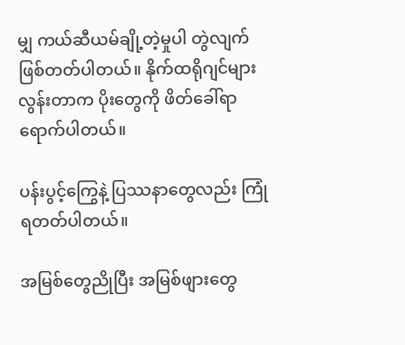မျှ ကယ်ဆီယမ်ချို့တဲ့မှုပါ တွဲလျက်ဖြစ်တတ်ပါတယ်။ နိုက်ထရိုဂျင်များလွန်းတာက ပိုးတွေကို ဖိတ်ခေါ်ရာရောက်ပါတယ်။

ပန်းပွင့်ကြွေနဲ့ ပြဿနာတွေလည်း ကြုံရတတ်ပါတယ်။

အမြစ်တွေညိုပြီး အမြစ်ဖျားတွေ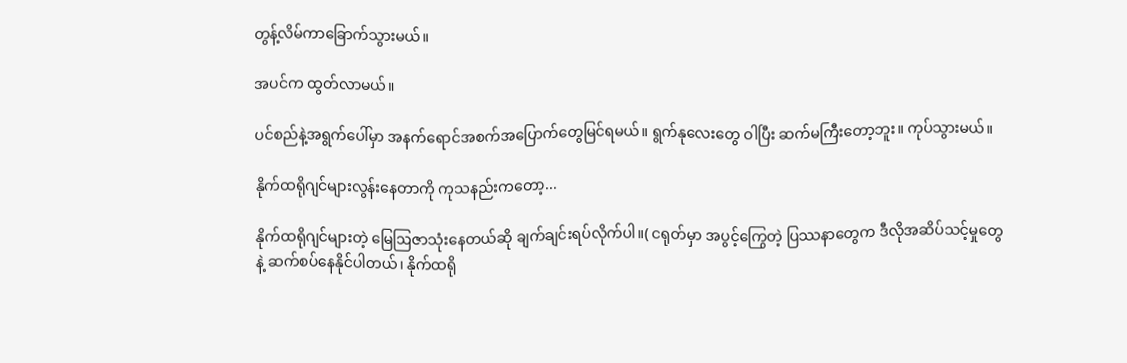တွန့်လိမ်ကာခြောက်သွားမယ်။

အပင်က ထွတ်လာမယ်။

ပင်စည်နဲ့အရွက်ပေါ်မှာ အနက်ရောင်အစက်အပြောက်တွေမြင်ရမယ်။ ရွက်နုလေးတွေ ဝါပြီး ဆက်မကြီးတော့ဘူး။ ကုပ်သွားမယ်။

နိုက်ထရိုဂျင်များလွန်းနေတာကို ကုသနည်းကတော့...

နိုက်ထရိုဂျင်များတဲ့ မြေဩဇာသုံးနေတယ်ဆို ချက်ချင်းရပ်လိုက်ပါ။( ငရုတ်မှာ အပွင့်ကြွေတဲ့ ပြဿနာတွေက ဒီလိုအဆိပ်သင့်မှုတွေနဲ့ ဆက်စပ်နေနိုင်ပါတယ်၊ နိုက်ထရို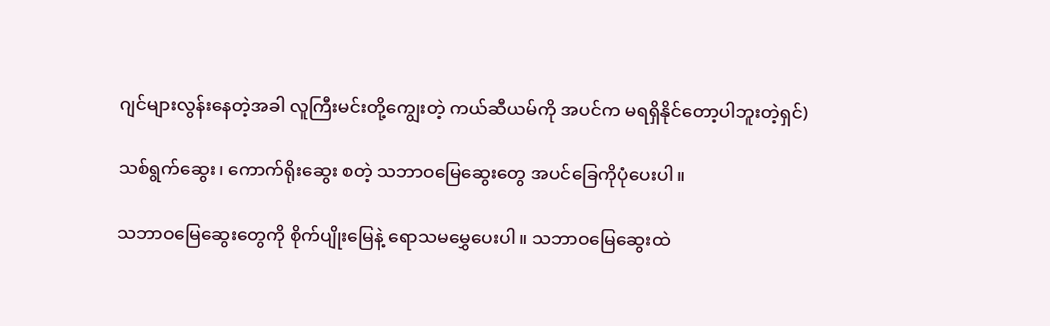ဂျင်များလွန်းနေတဲ့အခါ လူကြီးမင်းတို့ကျွေးတဲ့ ကယ်ဆီယမ်ကို အပင်က မရရှိနိုင်တော့ပါဘူးတဲ့ရှင်)

သစ်ရွက်ဆွေး၊ ကောက်ရိုးဆွေး စတဲ့ သဘာဝမြေဆွေးတွေ အပင်ခြေကိုပုံပေးပါ။

သဘာဝမြေဆွေးတွေကို စိုက်ပျိုးမြေနဲ့ ရောသမမွှေပေးပါ။ သဘာဝမြေဆွေးထဲ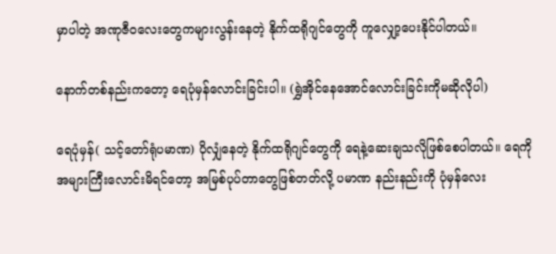မှာပါတဲ့ အဏုဇီဝလေးတွေကများလွန်းနေတဲ့ နိုက်ထရိုဂျင်တွေကို ကူလျှော့ပေးနိုင်ပါတယ်။

နောက်တစ်နည်းကတော့ ရေပုံမှန်လောင်းခြင်းပါ။ (ရွှဲအိုင်နေအောင်လောင်းခြင်းကိုမဆိုလိုပါ)

ရေပုံမှန်( သင့်တော်ရုံပမာဏ) ပိုလျှံနေတဲ့ နိုက်ထရိုဂျင်တွေကို ရေနဲ့ဆေးချသလိုဖြစ်စေပါတယ်။ ရေကို အများကြီးလောင်းမိရင်တော့ အမြစ်ပုပ်တာတွေဖြစ်တတ်လို့ ပမာဏ နည်းနည်းကို ပုံမှန်လေး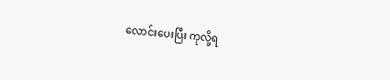လောင်းပေးပြီး ကုလို့ရ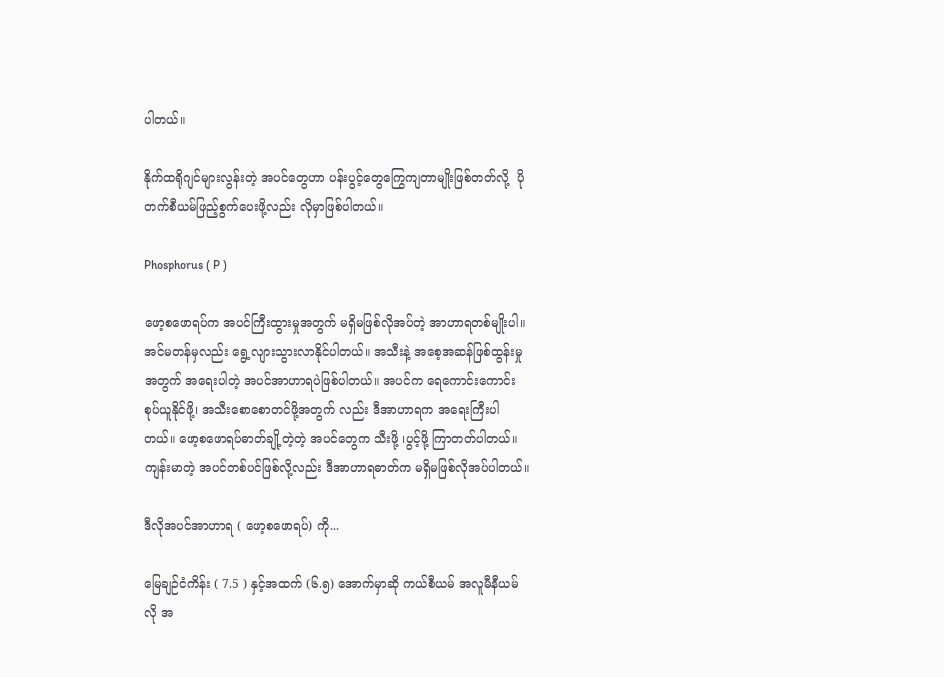ပါတယ်။

နိုက်ထရိုဂျင်များလွန်းတဲ့ အပင်တွေဟာ ပန်းပွင့်တွေကြွေကျတာမျိုးဖြစ်တတ်လို့  ပိုတက်စီယမ်ဖြည့်စွက်ပေးဖို့လည်း လိုမှာဖြစ်ပါတယ်။

Phosphorus ( P )

ဖော့စဖောရပ်က အပင်ကြီးထွားမှုအတွက် မရှိမဖြစ်လိုအပ်တဲ့ အာဟာရတစ်မျိုးပါ။ အင်မတန်မှလည်း ရွေ့လျားသွားလာနိုင်ပါတယ်။ အသီးနဲ့ အစေ့အဆန်ဖြစ်ထွန်းမှုအတွက် အရေးပါတဲ့ အပင်အာဟာရပဲဖြစ်ပါတယ်။‌ အပင်က ရေကောင်းကောင်းစုပ်ယူနိုင်ဖို့၊ အသီးစောစောတင်ဖို့အတွက် လည်း ဒီအာဟာရက အရေးကြီးပါတယ်။ ဖော့စဖောရပ်ဓာတ်ချို့တဲ့တဲ့ အပင်တွေက သီးဖို့ ၊ပွင့်ဖို့ ကြာတတ်ပါတယ်။ ကျန်းမာတဲ့ အပင်တစ်ပင်ဖြစ်လို့လည်း ဒီအာဟာရဓာတ်က မရှိမဖြစ်လိုအပ်ပါတယ်။

ဒီလိုအပင်အာဟာရ ( ဖော့စဖောရပ်) ကို...

မြေချဉ်ငံကိန်း ( 7.5 ) နှင့်အထက် (၆.၅) အောက်မှာဆို ကယ်စီယမ် အလူမီနီယမ်လို အ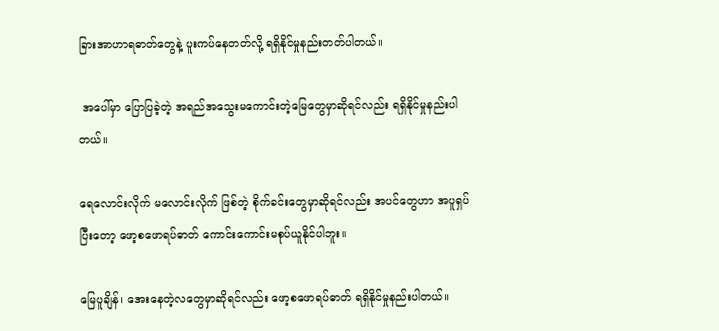ခြားအာဟာရဓာတ်တွေနဲ့ ပူးကပ်နေတတ်လို့ ရရှိနိုင်မှုနည်းတတ်ပါတယ်။

 အပေါ်မှာ ပြောပြခဲ့တဲ့ အရည်အသွေးမကောင်းတဲ့မြေတွေမှာဆိုရင်လည်း ရရှိနိုင်မှုနည်းပါတယ်။

ရေလောင်းလိုက် မလောင်းလိုက် ဖြစ်တဲ့ စိုက်ခင်းတွေမှာဆိုရင်လည်း အပင်တွေဟာ အပူရှပ်ပြီးတော့ ဖော့စဖောရပ်ဓာတ် ကောင်းကောင်းမစုပ်ယူနိုင်ပါဘူး။

မြေပူချိန်၊ အေးနေတဲ့လတွေမှာဆိုရင်လည်း ဖော့စဖောရပ်ဓာတ် ရရှိနိုင်မှုနည်းပါတယ်။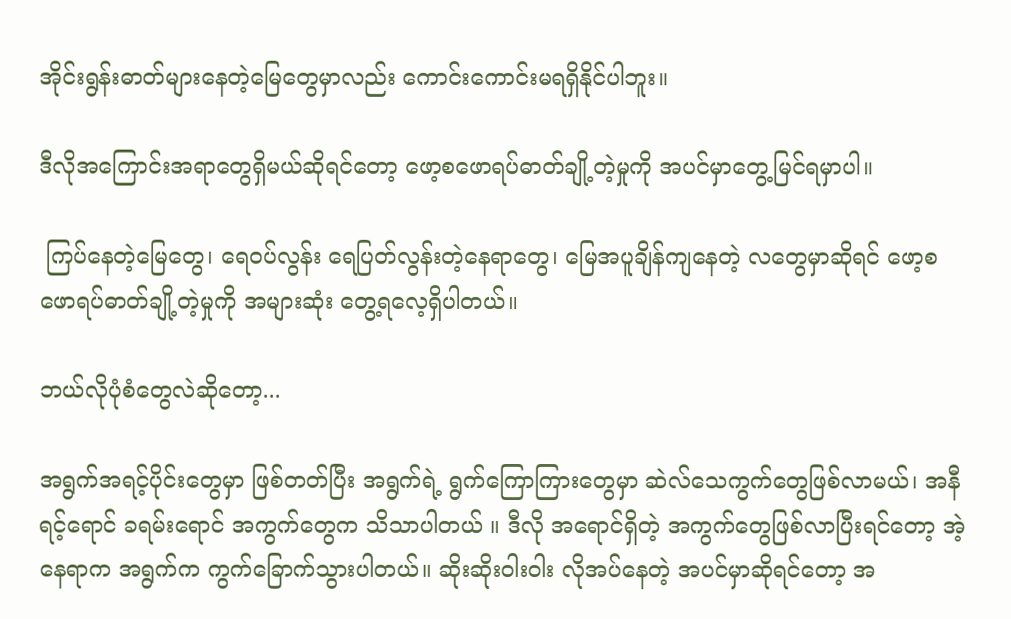အိုင်းရွန်းဓာတ်များနေတဲ့မြေတွေမှာလည်း ကောင်းကောင်းမရရှိနိုင်ပါဘူး။

ဒီလိုအကြောင်းအရာတွေရှိမယ်ဆိုရင်တော့ ဖော့စဖောရပ်ဓာတ်ချို့တဲ့မှုကို အပင်မှာတွေ့မြင်ရမှာပါ။

 ကြပ်နေတဲ့မြေတွေ၊ ရေဝပ်လွန်း ရေပြတ်လွန်းတဲ့နေရာတွေ၊ မြေအပူချိန်ကျနေတဲ့ လတွေမှာဆိုရင် ဖော့စဖောရပ်ဓာတ်ချို့တဲ့မှုကို အများဆုံး တွေ့ရလေ့ရှိပါတယ်။

ဘယ်လိုပုံစံတွေလဲဆိုတော့...

အရွက်အရင့်ပိုင်းတွေမှာ ဖြစ်တတ်ပြီး အရွက်ရဲ့ ရွက်ကြောကြားတွေမှာ ဆဲလ်သေကွက်တွေဖြစ်လာမယ်၊ အနီရင့်ရောင် ခရမ်းရောင် အကွက်တွေက သိသာပါတယ် ။ ဒီလို အရောင်ရှိတဲ့ အကွက်တွေဖြစ်လာပြီးရင်တော့ အဲ့နေရာက အရွက်က ကွက်ခြောက်သွားပါတယ်။ ဆိုးဆိုးဝါးဝါး လိုအပ်နေတဲ့ အပင်မှာဆိုရင်တော့ အ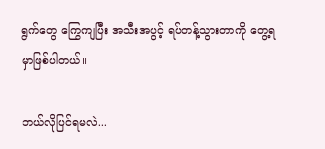ရွက်တွေ ကြွေကျပြီး အသီးအပွင့် ရပ်တန့်သွားတာကို တွေ့ရမှာဖြစ်ပါတယ်။

ဘယ်လိုပြင်ရမလဲ...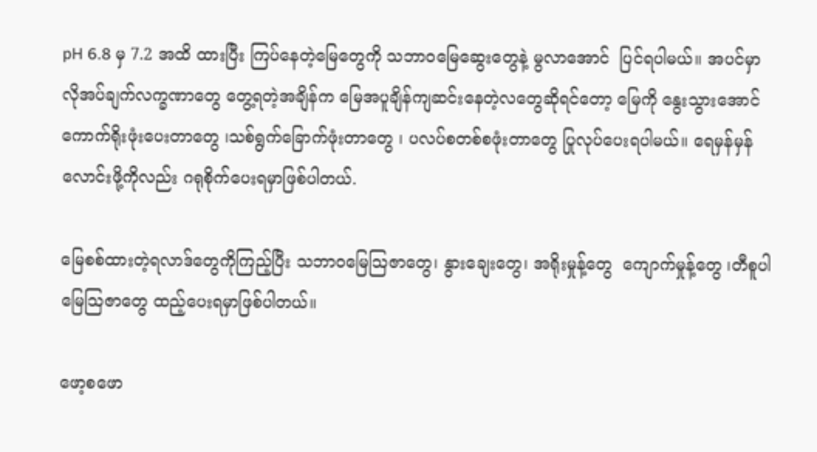pH 6.8 မှ 7.2 အထိ ထားပြီး ကြပ်နေတဲ့မြေတွေကို သဘာဝမြေဆွေးတွေနဲ့ မွလာအောင်  ပြင်ရပါမယ်။ အပင်မှာ လိုအပ်ချက်လက္ခဏာတွေ တွေ့ရတဲ့အချိန်က မြေအပူချိန်ကျဆင်းနေတဲ့လတွေဆိုရင်တော့ မြေကို နွေးသွားအောင် ကောက်ရိုးဖုံးပေးတာတွေ ၊သစ်ရွက်ခြောက်ဖုံးတာတွေ ၊ ပလပ်စတစ်စဖုံးတာတွေ ပြုလုပ်ပေးရပါမယ်။ ရေမှန်မှန်လောင်းဖို့ကိုလည်း ဂရုစိုက်ပေးရမှာဖြစ်ပါတယ်.

မြေစစ်ထားတဲ့ရလာဒ်တွေကိုကြည့်ပြီး သဘာဝမြေသြဇာတွေ၊ နွားချေးတွေ၊ အရိုးမှုန့်တွေ  ကျောက်မှုန့်တွေ ၊တီစူပါမြေသြဇာတွေ ထည့်ပေးရမှာဖြစ်ပါတယ်။

ဖော့စဖော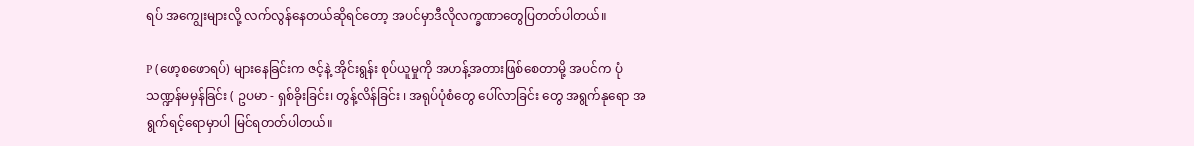ရပ် အကျွေးများလို့ လက်လွန်နေတယ်ဆိုရင်တော့ အပင်မှာဒီလိုလက္ခဏာတွေပြတတ်ပါတယ်။

P (ဖော့စဖောရပ်) များနေခြင်းက ဇင့်နဲ့ အိုင်းရွန်း စုပ်ယူမှုကို အဟန့်အတားဖြစ်စေတာမို့ အပင်က ပုံသဏ္ဍန်မမှန်ခြင်း ( ဥပမာ - ရှစ်ခိုးခြင်း၊ တွန့်လိန်ခြင်း ၊ အရုပ်ပုံစံတွေ ပေါ်လာခြင်း တွေ အရွက်နုရော အရွက်ရင့်ရောမှာပါ မြင်ရတတ်ပါတယ်။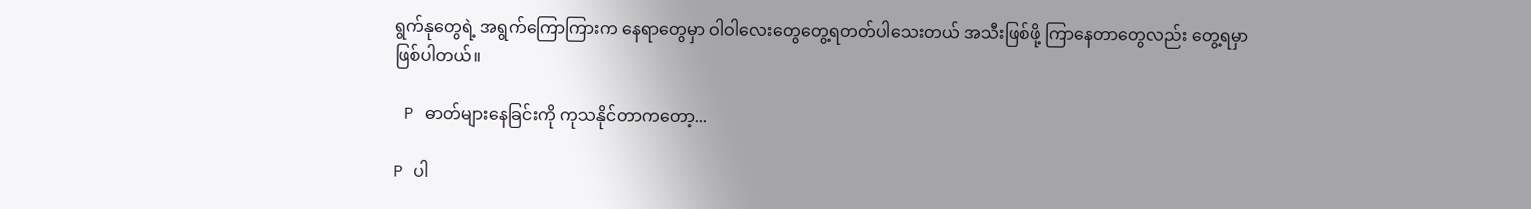ရွက်နုတွေရဲ့ အရွက်ကြောကြားက နေရာတွေမှာ ဝါဝါလေးတွေတွေ့ရတတ်ပါသေးတယ် အသီးဖြစ်ဖို့ ကြာနေတာတွေလည်း တွေ့ရမှာဖြစ်ပါတယ်။

 P ဓာတ်များနေခြင်းကို ကုသနိုင်တာကတော့...

P ပါ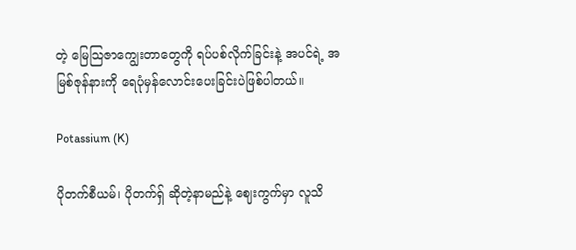တဲ့ မြေသြဇာကျွေးတာတွေကို ရပ်ပစ်လိုက်ခြင်းနဲ့ အပင်ရဲ့ အမြစ်ဇုန်နားကို ရေပုံမှန်လောင်းပေးခြင်းပဲဖြစ်ပါတယ်။

Potassium (K)

ပိုတက်စီယမ်၊ ပိုတက်ရှ် ဆိုတဲ့နာမည်နဲ့ ဈေးကွက်မှာ လူသိ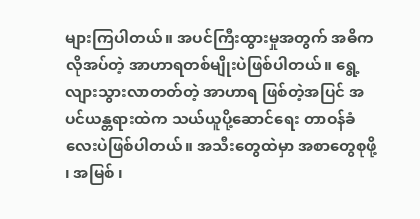များကြပါတယ်။ အပင်ကြီးထွားမှုအတွက် အဓိကလိုအပ်တဲ့ အာဟာရတစ်မျိုးပဲဖြစ်ပါတယ်။ ရွေ့လျားသွားလာတတ်တဲ့ အာဟာရ ဖြစ်တဲ့အပြင် အပင်ယန္တရားထဲက သယ်ယူပို့ဆောင်ရေး တာဝန်ခံလေးပဲဖြစ်ပါတယ်။ အသီးတွေထဲမှာ အစာတွေစုဖို့ ၊ အမြစ် ၊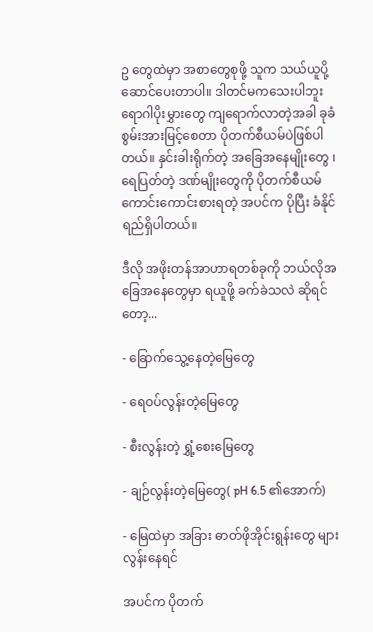ဥ တွေထဲမှာ အစာတွေစုဖို့ သူက သယ်ယူပို့ဆောင်ပေးတာပါ။ ဒါတင်မကသေးပါဘူး ရောဂါပိုးမွှားတွေ ကျရောက်လာတဲ့အခါ ခုခံစွမ်းအားမြင့်စေတာ ပိုတက်စီယမ်ပဲဖြစ်ပါတယ်။ နှင်းခါးရိုက်တဲ့ အခြေအနေမျိုးတွေ ၊ ရေပြတ်တဲ့ ဒဏ်မျိုးတွေကို ပိုတက်စီယမ် ကောင်းကောင်းစားရတဲ့ အပင်က ပိုပြီး ခံနိုင်ရည်ရှိပါတယ်။

ဒီလို အဖိုးတန်အာဟာရတစ်ခုကို ဘယ်လိုအခြေအနေတွေမှာ ရယူဖို့ ခက်ခဲသလဲ ဆိုရင်တော့...

- ခြောက်သွေ့နေတဲ့မြေတွေ

- ရေဝပ်လွန်းတဲ့မြေတွေ

- စီးလွန်းတဲ့ ရွှံ့စေးမြေတွေ

- ချဉ်လွန်းတဲ့မြေတွေ( pH 6.5 ၏အောက်)

- မြေထဲမှာ အခြား ဓာတ်ဖိုအိုင်းရွန်းတွေ များလွန်းနေရင်

အပင်က ပိုတက်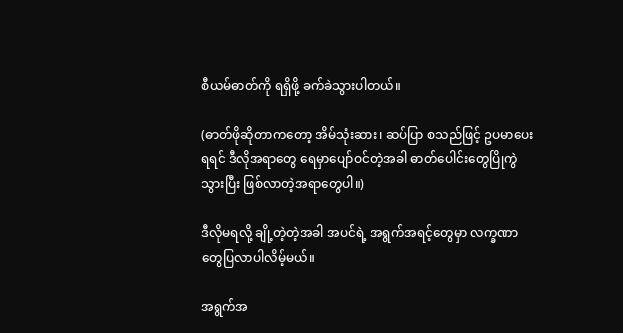စီယမ်ဓာတ်ကို ရရှိဖို့ ခက်ခဲသွားပါတယ်။

(ဓာတ်ဖိုဆိုတာကတော့ အိမ်သုံးဆား၊ ဆပ်ပြာ စသည်ဖြင့် ဥပမာပေးရရင် ဒီလိုအရာတွေ ရေမှာပျော်ဝင်တဲ့အခါ ဓာတ်ပေါင်းတွေပြိုကွဲသွားပြီး ဖြစ်လာတဲ့အရာတွေပါ။)

ဒီလိုမရလို့ ချို့တဲ့တဲ့အခါ အပင်ရဲ့ အရွက်အရင့်တွေမှာ လက္ခဏာတွေပြလာပါလိမ့်မယ်။

အရွက်အ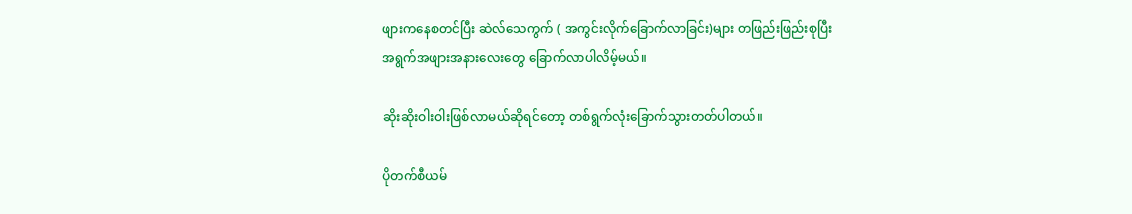ဖျားကနေစတင်ပြီး ဆဲလ်သေကွက် ( အကွင်းလိုက်ခြောက်လာခြင်း)များ တဖြည်းဖြည်းစုပြီး အရွက်အဖျားအနားလေးတွေ ခြောက်လာပါလိမ့်မယ်။

ဆိုးဆိုးဝါးဝါးဖြစ်လာမယ်ဆိုရင်တော့ တစ်ရွက်လုံးခြောက်သွားတတ်ပါတယ်။

ပိုတက်စီယမ်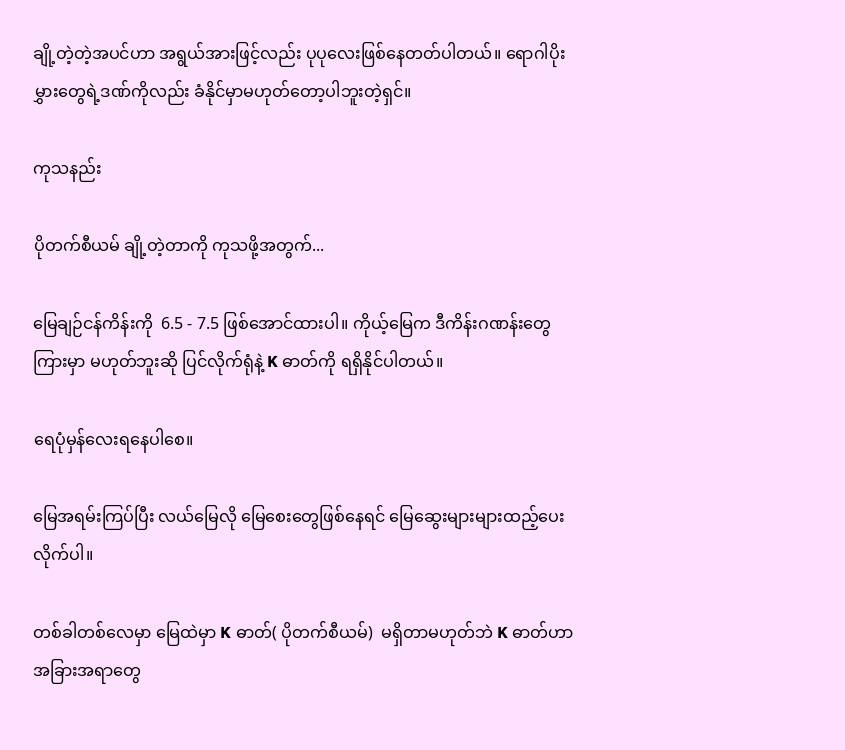ချို့တဲ့တဲ့အပင်ဟာ အရွယ်အားဖြင့်လည်း ပုပုလေးဖြစ်နေတတ်ပါတယ်။ ရောဂါပိုးမွှားတွေရဲ့ဒဏ်ကိုလည်း ခံနိုင်မှာမဟုတ်တော့ပါဘူးတဲ့ရှင်။

ကုသနည်း

ပိုတက်စီယမ် ချို့တဲ့တာကို ကုသဖို့အတွက်...

မြေချဉ်ငန်ကိန်းကို  6.5 - 7.5 ဖြစ်အောင်ထားပါ။ ကိုယ့်မြေက ဒီကိန်းဂဏန်းတွေကြားမှာ မဟုတ်ဘူးဆို ပြင်လိုက်ရုံနဲ့ K ဓာတ်ကို ရရှိနိုင်ပါတယ်။

ရေပုံမှန်လေးရနေပါစေ။

မြေအရမ်းကြပ်ပြီး လယ်မြေလို မြေစေးတွေဖြစ်နေရင် မြေဆွေးများများထည့်ပေးလိုက်ပါ။

တစ်ခါတစ်လေမှာ မြေထဲမှာ K ဓာတ်( ပိုတက်စီယမ်)  မရှိတာမဟုတ်ဘဲ K ဓာတ်ဟာ အခြားအရာတွေ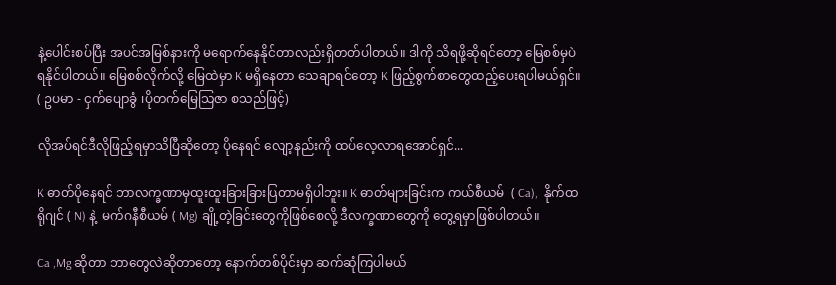နဲ့ပေါင်းစပ်ပြီး အပင်အမြစ်နားကို မရောက်နေနိုင်တာလည်းရှိတတ်ပါတယ်။ ဒါကို သိရဖို့ဆိုရင်တော့ မြေစစ်မှပဲရနိုင်ပါတယ်။ မြေစစ်လိုက်လို့ မြေထဲမှာ K မရှိနေတာ သေချာရင်တော့ K ဖြည့်စွက်စာတွေထည့်ပေးရပါမယ်ရှင်။ ( ဥပမာ - ငှက်ပျောခွံ ၊ပိုတက်မြေသြဇာ စသည်ဖြင့်)

လိုအပ်ရင်ဒီလိုဖြည့်ရမှာသိပြီဆိုတော့ ပိုနေရင် လျော့နည်းကို ထပ်လေ့လာရအောင်ရှင်...

K ဓာတ်ပိုနေရင် ဘာလက္ခဏာမှထူးထူးခြားခြားပြတာမရှိပါဘူး။ K ဓာတ်များခြင်းက ကယ်စီယမ်  ( Ca),  နိုက်ထရိုဂျင် ( N) နဲ့  မက်ဂနီစီယမ် ( Mg) ချို့တဲ့ခြင်းတွေကိုဖြစ်စေလို့ ဒီလက္ခဏာတွေကို တွေ့ရမှာဖြစ်ပါတယ်။

Ca ,Mg ဆိုတာ ဘာတွေလဲဆိုတာတော့ နောက်တစ်ပိုင်းမှာ ဆက်ဆုံကြပါမယ်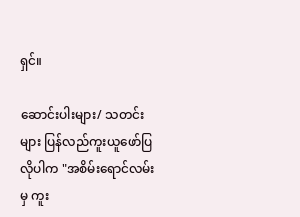ရှင်။

ဆောင်းပါးများ/ သတင်းများ ပြန်လည်ကူးယူဖော်ပြလိုပါက "အစိမ်းရောင်လမ်းမှ ကူး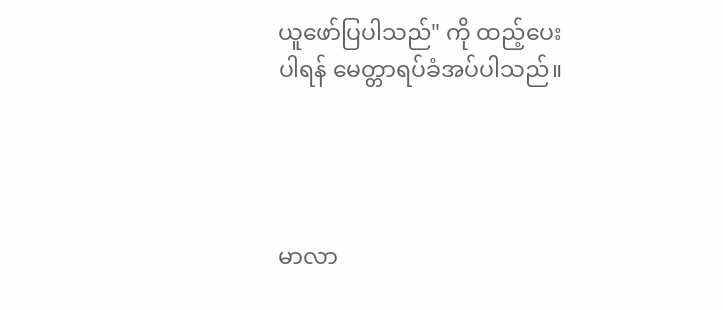ယူဖော်ပြပါသည်" ကို ထည့်ပေးပါရန် မေတ္တာရပ်ခံအပ်ပါသည်။




မာလာ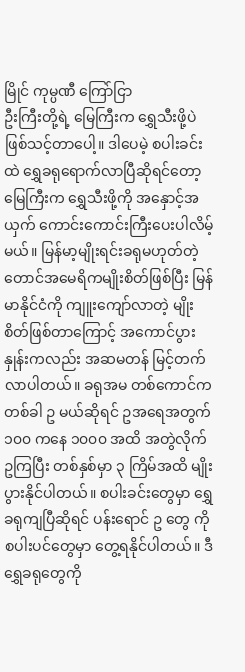မြိုင် ကုမ္ပဏီ ကြော်ငြာ
ဦးကြီးတို့ရဲ့ မြေကြီးက ရွှေသီးဖို့ပဲ ဖြစ်သင့်တာပေါ့။ ဒါပေမဲ့ စပါးခင်းထဲ ရွှေခရုရောက်လာပြီဆိုရင်တော့ မြေကြီးက ရွှေသီးဖို့ကို အနှောင့်အယှက် ကောင်းကောင်းကြီးပေးပါလိမ့်မယ်။ မြန်မာ့မျိုးရင်းခရုမဟုတ်တဲ့ တောင်အမေရိကမျိုးစိတ်ဖြစ်ပြီး မြန်မာနိုင်ငံကို ကျူးကျော်လာတဲ့ မျိုးစိတ်ဖြစ်တာကြောင့် အကောင်ပွားနှုန်းကလည်း အဆမတန် မြင့်တက်လာပါတယ်။ ခရုအမ တစ်ကောင်က တစ်ခါ ဥ မယ်ဆိုရင် ဥအရေအတွက် ၁၀၀ ကနေ ၁၀၀၀ အထိ အတွဲလိုက်ဥကြပြီး တစ်နှစ်မှာ ၃ ကြိမ်အထိ မျိုးပွားနိုင်ပါတယ်။ စပါးခင်းတွေမှာ ရွှေခရုကျပြီဆိုရင် ပန်းရောင် ဥ တွေ ကို စပါးပင်တွေမှာ တွေ့ရနိုင်ပါတယ်။ ဒီရွှေခရုတွေကို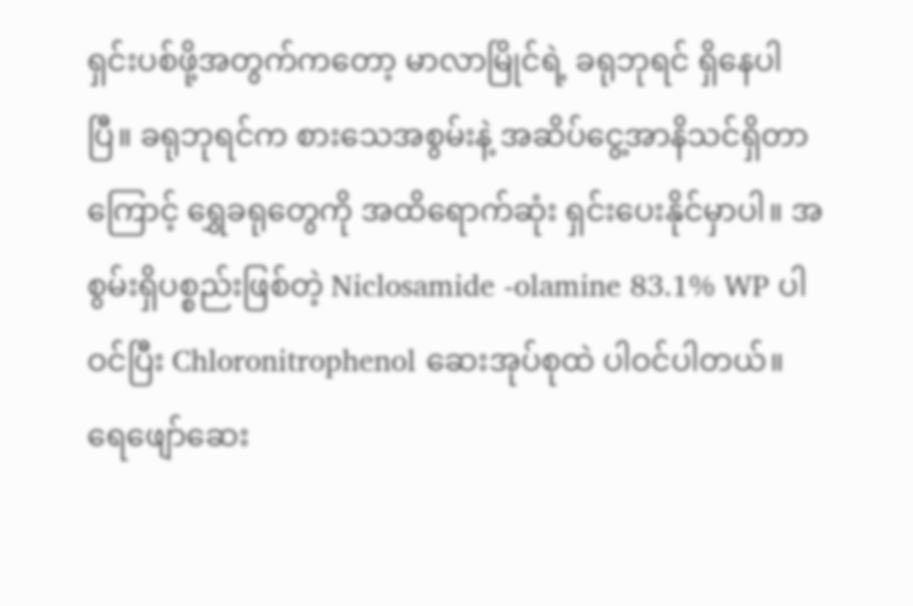ရှင်းပစ်ဖို့အတွက်ကတော့ မာလာမြိုင်ရဲ့ ခရုဘုရင် ရှိနေပါပြီ။ ခရုဘုရင်က စားသေအစွမ်းနဲ့ အဆိပ်ငွေ့အာနိသင်ရှိတာကြောင့် ရွှေခရုတွေကို အထိရောက်ဆုံး ရှင်းပေးနိုင်မှာပါ။ အစွမ်းရှိပစ္စည်းဖြစ်တဲ့ Niclosamide -olamine 83.1% WP ပါဝင်ပြီး Chloronitrophenol ဆေးအုပ်စုထဲ ပါဝင်ပါတယ်။ ရေဖျော်ဆေး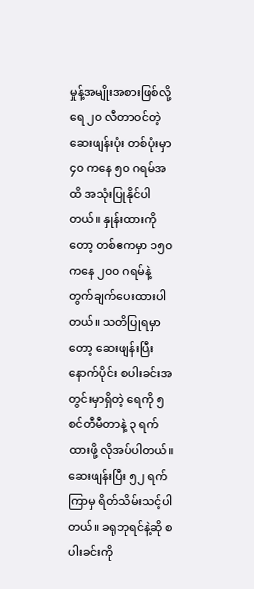မှုန့်အမျိုးအစားဖြစ်လို့ ရေ ၂၀ လီတာဝင်တဲ့ဆေးဖျန်းပုံး တစ်ပုံးမှာ ၄၀ ကနေ ၅၀ ဂရမ်အထိ အသုံးပြုနိုင်ပါတယ်။ နှုန်းထားကိုတော့ တစ်ဧကမှာ ၁၅၀ ကနေ ၂၀၀ ဂရမ်နဲ့ တွက်ချက်ပေးထားပါတယ်။ သတိပြုရမှာတော့ ဆေးဖျန်းပြီးနောက်ပိုင်း စပါးခင်းအတွင်းမှာရှိတဲ့ ရေကို ၅ စင်တီမီတာနဲ့ ၃ ရက်ထားဖို့ လိုအပ်ပါတယ်။ ဆေးဖျန်းပြီး ၅၂ ရက်ကြာမှ ရိတ်သိမ်းသင့်ပါတယ်။ ခရုဘုရင်နဲ့ဆို စပါးခင်းကို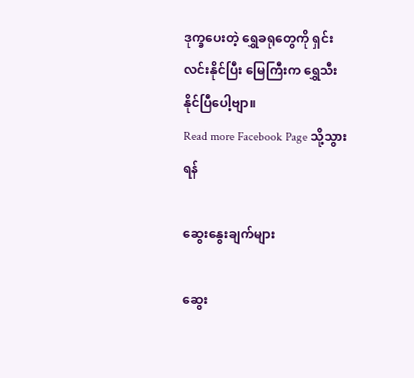ဒုက္ခပေးတဲ့ ရွှေခရုတွေကို ရှင်းလင်းနိုင်ပြီး မြေကြီးက ရွှေသီးနိုင်ပြီပေါ့ဗျာ။
Read more Facebook Page သို့သွားရန်

ဆွေးနွေးချက်များ

ဆွေး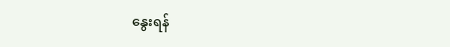နွေးရန်